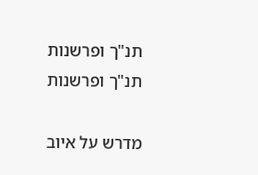תנ"ך ופרשנות
תנ"ך ופרשנות

מדרש על איוב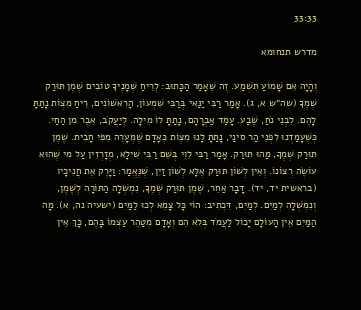33:33

מדרש תנחומא

וְהָיָה אִם שָׁמוֹעַ תִּשְׁמַע. זֶה שֶׁאָמַר הַכָּתוּב: לְרֵיחַ שְׁמָנֶיךָ טוֹבִים שֶׁמֶן תּוּרַק שְׁמֶךָ (שה״ש א, ג). אָמַר רַבִּי יַנַּאי בְּרַבִּי שִׁמְעוֹן, הָרִאשׁוֹנִים, רֵיחַ מִצְוֹת נָתַתָּ לָהֶם. לִבְנֵי נֹחַ, שֶׁבַע. עָמַד אַבְרָהָם, נָתַתָּ לוֹ מִילָה. לְיַעֲקֹב, אֵבֶר מִן הַחַי. כְּשֶׁעָמַדְנוּ לִפְנֵי הַר סִינַי, נָתַתָּ לָנוּ מִצְוֹת כְּאָדָם שֶׁמְּעָרֶה מִפִּי חָבִית. שֶׁמֶן תּוּרַק שְׁמֶךָ, מַהוּ תּוּרַק. אָמַר רַבִּי לֵוִי בְּשֵׁם רַבִּי שִׁילָא, מְזָרְזִין עַל מִי שֶׁהוּא עוֹשֶׂה רְצוֹנוֹ. וְאֵין לְשׁוֹן תּוּרַק אֶלָּא לְשׁוֹן זַיִן, שֶׁנֶּאֱמַר: וַיָּרֶק אֶת חֲנִיכָיו (בראשית יד, יד). דָּבָר אַחֵר, שֶׁמֶן תּוּרַק שְׁמֶךָ, נִמְשְׁלָה הַתּוֹרָה לְשֶׁמֶן, וְנִמְשְׁלָה לְמַיִם. לְמַיִם, דִּכְתִיב: הוֹי כָּל צָמֵא לְכוּ לַמַּיִם (ישעיה נה, א). מָה הַמַּיִם אֵין הָעוֹלָם יָכוֹל לַעֲמֹד בְּלֹא הֵם וְאָדָם מְטַהֵר עַצְמוֹ בָּהֶם, כָּךְ אֵין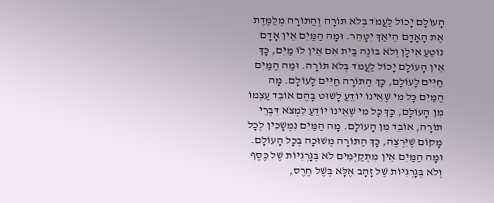הָעוֹלָם יָכוֹל לַעֲמֹד בְּלֹא תּוֹרָה וְהַתּוֹרָה מְלַמֶּדֶת אֶת הָאָדָם הֵיאַךְ יִטָּהֵר. וּמָה הַמַּיִם אֵין אָדָם נוֹטֵעַ אִילָן וְלֹא בּוֹנֶה בַּיִת אִם אֵין לוֹ מַיִם, כָּךְ אֵין הָעוֹלָם יָכוֹל לַעֲמֹד בְּלֹא תּוֹרָה. וּמַה הַמַּיִם חַיִּים לָעוֹלָם, כָּךְ הַתּוֹרָה חַיִּים לָעוֹלָם. מָה הַמַּיִם כָּל מִי שֶׁאֵינוֹ יוֹדֵעַ לָשׁוּט בָּהֶם אוֹבֵד עַצְמוֹ מִן הָעוֹלָם, כָּךְ כָּל מִי שֶׁאֵינוֹ יוֹדֵעַ לִמְצֹא דִּבְרֵי תּוֹרָה, אוֹבֵד מִן הָעוֹלָם. מָה הַמַּיִם נִמְשָׁכִין לְכָל מָקוֹם שֶׁיִּרְצֶה, כָּךְ הַתּוֹרָה מְשׁוּכָה בְּכָל הָעוֹלָם. וּמָה הַמַּיִם אֵין מִתְקַיְּמִים לֹא בְּגָרְגִיּוֹת שֶׁל כֶּסֶף וְלֹא בְּגָרְגִיּוֹת שֶׁל זָהָב אֶלָּא בְּשֶׁל חֶרֶס,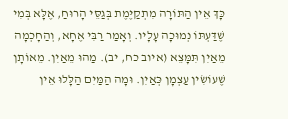כָּךְ אֵין הַתּוֹרָה מִתְקַיֶּמֶת בְּגַסֵּי הָרוּחַ, אֶלָּא בְּמִי שֶׁדַּעְתּוֹ נְמוּכָה עָלָיו. וְאָמַר רַבִּי אֶחָא, וְהַחָכְמָה מֵאַיִן תִּמָּצֵא (איוב כח, יב). מַהוּ מֵאַיִן. מֵאוֹתָן שֶׁעוֹשִׂין עַצְמָן כְּאַיִן. וּמָה הַמַּיִם הַלָּלוּ אֵין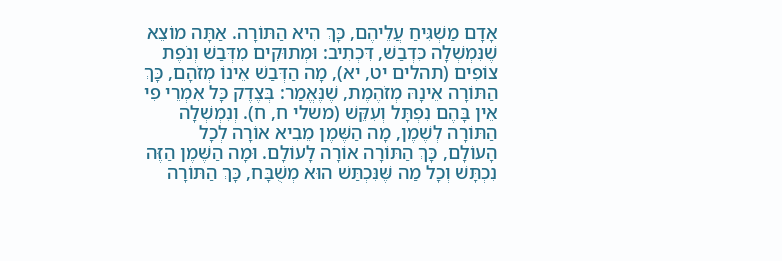אָדָם מַשְׁגִּיחַ עֲלֵיהֶם, כָּךְ הִיא הַתּוֹרָה. אַתָּה מוֹצֵא שֶׁנִּמְשְׁלָה כִּדְבַשׁ, דִּכְתִיב: וּמְתוּקִים מִדְּבַשׁ וְנֹפֶת צוֹפִים (תהלים יט, יא), מָה הַדְּבַשׁ אֵינוֹ מְזֹהָם, כָּךְ הַתּוֹרָה אֵינָהּ מְזֹהֶמֶת, שֶׁנֶּאֱמַר: בְּצֶדֶק כָּל אִמְרֵי פִי אֵין בָּהֶם נִפְתָּל וְעִקֵּשׁ (משלי ח, ח). וְנִמְשְׁלָה הַתּוֹרָה לְשֶׁמֶן, מָה הַשֶּׁמֶן מֵבִיא אוֹרָה לְכָל הָעוֹלָם, כָּךְ הַתּוֹרָה אוֹרָה לָעוֹלָם. וּמָה הַשֶּׁמֶן הַזֶּה נִכְתָּשׁ וְכָל מַה שֶּׁנִּכְתַּשׁ הוּא מְשֻׁבָּח, כָּךְ הַתּוֹרָה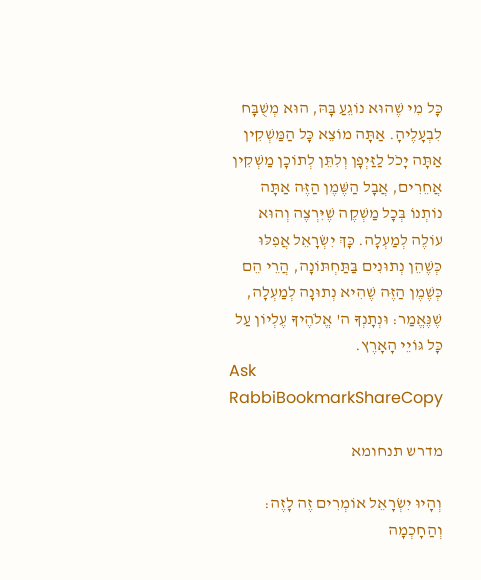כָּל מִי שֶׁהוּא נוֹגֵעַ בָּהּ, הוּא מְשֻׁבָּח לִבְעָלֶיהָ. אַתָּה מוֹצֵא כָּל הַמַּשְׁקִין אַתָּה יָכֹל לַזַּיְפָן וְלִתֵּן לְתוֹכָן מַשְׁקִין אֲחֵרִים, אֲבָל הַשֶּׁמֶן הַזֶּה אַתָּה נוֹתְנוֹ בְּכָל מַשְׁקֶה שֶׁיִּרְצֶה וְהוּא עוֹלֶה לְמַעְלָה. כָּךְ יִשְׂרָאֵל אֲפִלּוּ כְּשֶׁהֵן נְתוּנִים בַּתַּחְתּוֹנָה, הֲרֵי הֵם כְּשֶׁמֶן הַזֶּה שֶׁהִיא נְתוּנָה לְמַעְלָה, שֶׁנֶּאֱמַר: וּנְתָנְךָ ה' אֱלֹהֶיךָ עֶלְיוֹן עַל כָּל גּוֹיֵי הָאָרֶץ.
Ask RabbiBookmarkShareCopy

מדרש תנחומא

וְהָיוּ יִשְׂרָאֵל אוֹמְרִים זֶה לָזֶה: וְהַחָכְמָה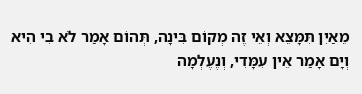מֵאַיִן תִּמָּצֵא וְאֵי זֶה מְקוֹם בִּינָה, תְּהוֹם אָמַר לֹא בִי הִיא וְיָם אָמַר אֵין עִמָּדִי, וְנֶעֶלְמָה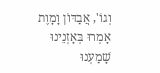וְגוֹ', אֲבַדּוֹן וָמָוֶת אָמְרוּ בְּאָזְנֵינוּ שָׁמַעְנוּ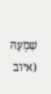שִׁמְעָהּ (איוב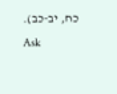כח, יב-כב).
Ask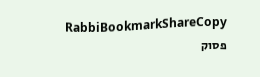RabbiBookmarkShareCopy
פסוק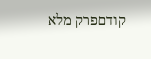קודםפרק מלא